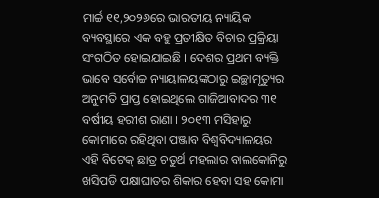ମାର୍ଚ୍ଚ ୧୧,୨୦୨୬ରେ ଭାରତୀୟ ନ୍ୟାୟିକ ବ୍ୟବସ୍ଥାରେ ଏକ ବହୁ ପ୍ରତୀକ୍ଷିତ ବିଚାର ପ୍ରକ୍ରିୟା ସଂଗଠିତ ହୋଇଯାଇଛି । ଦେଶର ପ୍ରଥମ ବ୍ୟକ୍ତି ଭାବେ ସର୍ବୋଚ୍ଚ ନ୍ୟାୟାଳୟଙ୍କଠାରୁ ଇଚ୍ଛାମୃତ୍ୟୁର ଅନୁମତି ପ୍ରାପ୍ତ ହୋଇଥିଲେ ଗାଜିଆବାଦର ୩୧ ବର୍ଷୀୟ ହରୀଶ ରାଣା । ୨୦୧୩ ମସିହାରୁ କୋମାରେ ରହିଥିବା ପଞ୍ଜାବ ବିଶ୍ଵବିଦ୍ୟାଳୟର ଏହି ବିଟେକ୍ ଛାତ୍ର ଚତୁର୍ଥ ମହଲାର ବାଲକୋନିରୁ ଖସିପଡି ପକ୍ଷାଘାତର ଶିକାର ହେବା ସହ କୋମା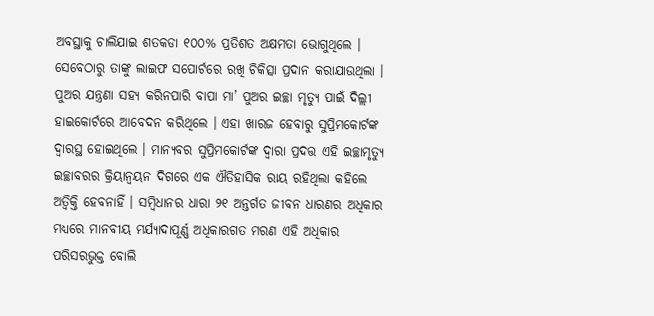ଅବସ୍ଥାକୁ ଚାଲିଯାଇ ଶତକଡା ୧୦୦% ପ୍ରତିଶତ ଅକ୍ଷମତା ଭୋଗୁଥିଲେ । ସେବେଠାରୁ ତାଙ୍କୁ ଲାଇଫ ସପୋର୍ଟରେ ରଖି ଚିକିତ୍ସା ପ୍ରଦାନ କରାଯାଉଥିଲା । ପୁଅର ଯନ୍ତ୍ରଣା ସହ୍ୟ କରିନପାରି ବାପା ମା’ ପୁଅର ଇଚ୍ଛା ମୃତ୍ୟୁ ପାଇଁ ଦିଲ୍ଲୀ ହାଇକୋର୍ଟରେ ଆବେଦନ କରିଥିଲେ । ଏହା ଖାରଜ ହେବାରୁ ସୁପ୍ରିମକୋର୍ଟଙ୍କ ଦ୍ଵାରସ୍ଥ ହୋଇଥିଲେ । ମାନ୍ୟବର ସୁପ୍ରିମକୋର୍ଟଙ୍କ ଦ୍ୱାରା ପ୍ରଦତ୍ତ ଏହି ଇଚ୍ଛାମୃତ୍ୟୁ ଇଚ୍ଛାବରର କ୍ରିୟାନ୍ୱୟନ ଦିଗରେ ଏକ ଐତିହାସିକ ରାୟ ରହିଥିଲା କହିଲେ ଅତ୍ଵିକ୍ତି ହେବନାହିଁ । ସମ୍ବିଧାନର ଧାରା ୨୧ ଅନ୍ତର୍ଗତ ଜୀବନ ଧାରଣର ଅଧିକାର ମଧ୍ୟରେ ମାନବୀୟ ମର୍ଯ୍ୟାଦାପୂର୍ଣ୍ଣ ଅଧିକାରଗତ ମରଣ ଏହି ଅଧିକାର ପରିସରଭୁକ୍ତ ବୋଲି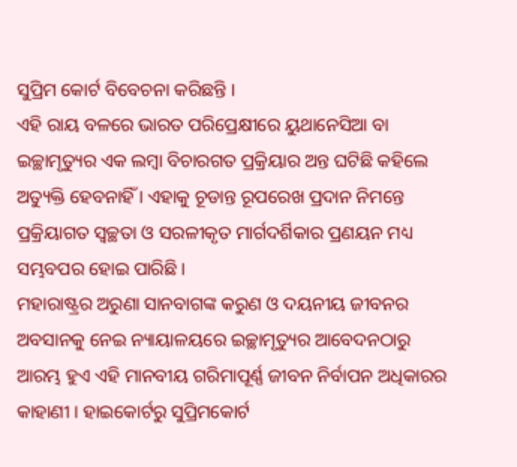ସୁପ୍ରିମ କୋର୍ଟ ବିବେଚନା କରିଛନ୍ତି ।
ଏହି ରାୟ ବଳରେ ଭାରତ ପରିପ୍ରେକ୍ଷୀରେ ୟୁଥାନେସିଆ ବା ଇଚ୍ଛାମୃତ୍ୟୁର ଏକ ଲମ୍ବା ବିଚାରଗତ ପ୍ରକ୍ରିୟାର ଅନ୍ତ ଘଟିଛି କହିଲେ ଅତ୍ୟୁକ୍ତି ହେବନାହିଁ । ଏହାକୁ ଚୂଡାନ୍ତ ରୂପରେଖ ପ୍ରଦାନ ନିମନ୍ତେ ପ୍ରକ୍ରିୟାଗତ ସ୍ୱଚ୍ଛତା ଓ ସରଳୀକୃତ ମାର୍ଗଦର୍ଶିକାର ପ୍ରଣୟନ ମଧ୍ୟ ସମ୍ଭବପର ହୋଇ ପାରିଛି ।
ମହାରାଷ୍ଟ୍ରର ଅରୁଣା ସାନବାଗଙ୍କ କରୁଣ ଓ ଦୟନୀୟ ଜୀବନର ଅବସାନକୁ ନେଇ ନ୍ୟାୟାଳୟରେ ଇଚ୍ଛାମୃତ୍ୟୁର ଆବେଦନଠାରୁ ଆରମ୍ଭ ହୁଏ ଏହି ମାନବୀୟ ଗରିମାପୂର୍ଣ୍ଣ ଜୀବନ ନିର୍ବାପନ ଅଧିକାରର କାହାଣୀ । ହାଇକୋର୍ଟରୁ ସୁପ୍ରିମକୋର୍ଟ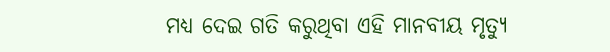ମଧ୍ୟ ଦେଇ ଗତି କରୁଥିବା ଏହି ମାନବୀୟ ମୃତ୍ୟୁ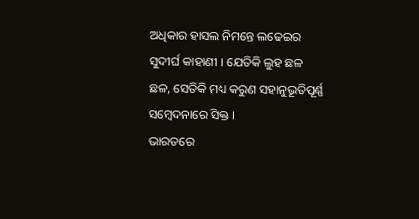ଅଧିକାର ହାସଲ ନିମନ୍ତେ ଲଢେଇର ସୁଦୀର୍ଘ କାହାଣୀ । ଯେତିକି ଲୁହ ଛଳ ଛଳ, ସେତିକି ମଧ୍ୟ କରୁଣ ସହାନୁଭୂତିପୂର୍ଣ୍ଣ ସମ୍ବେଦନାରେ ସିକ୍ତ ।
ଭାରତରେ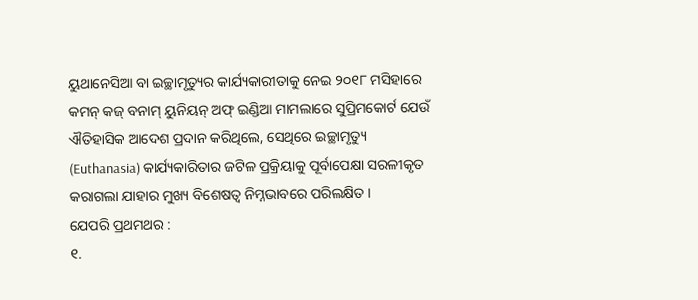ୟୁଥାନେସିଆ ବା ଇଚ୍ଛାମୃତ୍ୟୁର କାର୍ଯ୍ୟକାରୀତାକୁ ନେଇ ୨୦୧୮ ମସିହାରେ କମନ୍ କଜ୍ ବନାମ୍ ୟୁନିୟନ୍ ଅଫ୍ ଇଣ୍ଡିଆ ମାମଲାରେ ସୁପ୍ରିମକୋର୍ଟ ଯେଉଁ ଐତିହାସିକ ଆଦେଶ ପ୍ରଦାନ କରିଥିଲେ, ସେଥିରେ ଇଚ୍ଛାମୃତ୍ୟୁ (Euthanasia) କାର୍ଯ୍ୟକାରିତାର ଜଟିଳ ପ୍ରକ୍ରିୟାକୁ ପୂର୍ବାପେକ୍ଷା ସରଳୀକୃତ କରାଗଲା ଯାହାର ମୁଖ୍ୟ ବିଶେଷତ୍ୱ ନିମ୍ନଭାବରେ ପରିଲକ୍ଷିତ ।
ଯେପରି ପ୍ରଥମଥର :
୧.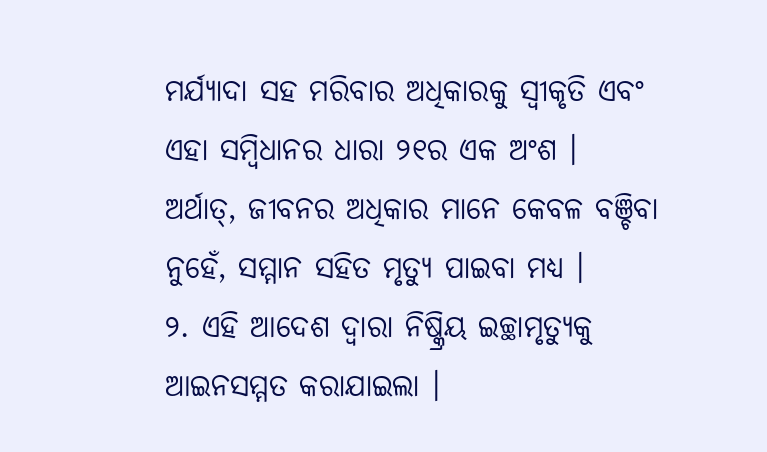ମର୍ଯ୍ୟାଦା ସହ ମରିବାର ଅଧିକାରକୁ ସ୍ୱୀକୃତି ଏବଂ ଏହା ସମ୍ବିଧାନର ଧାରା ୨୧ର ଏକ ଅଂଶ । ଅର୍ଥାତ୍, ଜୀବନର ଅଧିକାର ମାନେ କେବଳ ବଞ୍ଚିବା ନୁହେଁ, ସମ୍ମାନ ସହିତ ମୃତ୍ୟୁ ପାଇବା ମଧ୍ୟ ।
୨. ଏହି ଆଦେଶ ଦ୍ଵାରା ନିଷ୍କ୍ରିୟ ଇଚ୍ଛାମୃତ୍ୟୁକୁ ଆଇନସମ୍ମତ କରାଯାଇଲା ।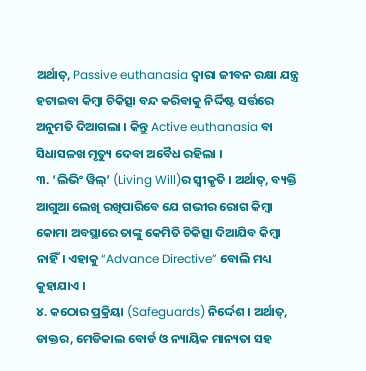ଅର୍ଥାତ୍, Passive euthanasia ଦ୍ଵାରା ଜୀବନ ରକ୍ଷା ଯନ୍ତ୍ର ହଟାଇବା କିମ୍ବା ଚିକିତ୍ସା ବନ୍ଦ କରିବାକୁ ନିର୍ଦ୍ଦିଷ୍ଟ ସର୍ତ୍ତରେ ଅନୁମତି ଦିଆଗଲା । କିନ୍ତୁ Active euthanasia ବା ସିଧାସଳଖ ମୃତ୍ୟୁ ଦେବା ଅବୈଧ ରହିଲା ।
୩. ‘ଲିଭିଂ ୱିଲ୍’ (Living Will)ର ସ୍ୱୀକୃତି । ଅର୍ଥାତ୍, ବ୍ୟକ୍ତି ଆଗୁଆ ଲେଖି ରଖିପାରିବେ ଯେ ଗଭୀର ରୋଗ କିମ୍ବା କୋମା ଅବସ୍ଥାରେ ତାଙ୍କୁ କେମିତି ଚିକିତ୍ସା ଦିଆଯିବ କିମ୍ବା ନାହିଁ। ଏହାକୁ “Advance Directive” ବୋଲି ମଧ୍ୟ କୁହାଯାଏ ।
୪. କଠୋର ପ୍ରକ୍ରିୟା (Safeguards) ନିର୍ଦ୍ଦେଶ । ଅର୍ଥାତ୍, ଡାକ୍ତର, ମେଡିକାଲ ବୋର୍ଡ ଓ ନ୍ୟାୟିକ ମାନ୍ୟତା ସହ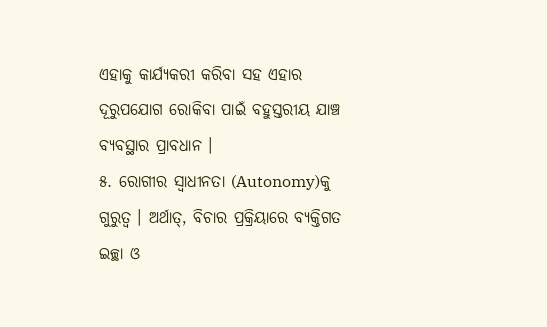ଏହାକୁ କାର୍ଯ୍ୟକରୀ କରିବା ସହ ଏହାର ଦୂରୁପଯୋଗ ରୋକିବା ପାଇଁ ବହୁସ୍ତରୀୟ ଯାଞ୍ଚ ବ୍ୟବସ୍ଥାର ପ୍ରାବଧାନ ।
୫. ରୋଗୀର ସ୍ୱାଧୀନତା (Autonomy)କୁ ଗୁରୁତ୍ଵ । ଅର୍ଥାତ୍, ବିଚାର ପ୍ରକ୍ରିୟାରେ ବ୍ୟକ୍ତିଗତ ଇଚ୍ଛା ଓ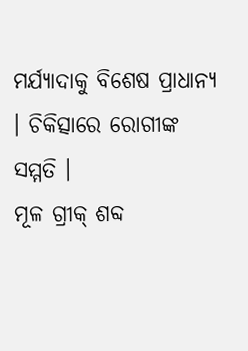ମର୍ଯ୍ୟାଦାକୁ ବିଶେଷ ପ୍ରାଧାନ୍ୟ । ଚିକିତ୍ସାରେ ରୋଗୀଙ୍କ ସମ୍ମତି ।
ମୂଳ ଗ୍ରୀକ୍ ଶବ୍ଦ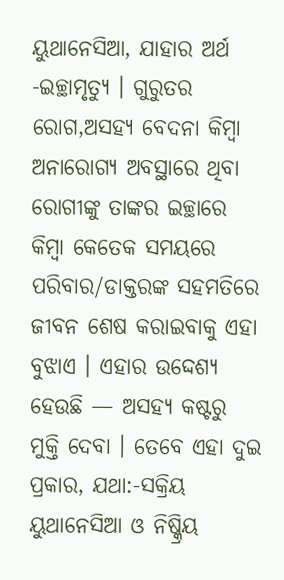ୟୁଥାନେସିଆ, ଯାହାର ଅର୍ଥ -ଇଚ୍ଛାମୃତ୍ୟୁ । ଗୁରୁତର ରୋଗ,ଅସହ୍ୟ ବେଦନା କିମ୍ବା ଅନାରୋଗ୍ୟ ଅବସ୍ଥାରେ ଥିବା ରୋଗୀଙ୍କୁ ତାଙ୍କର ଇଚ୍ଛାରେ କିମ୍ବା କେତେକ ସମୟରେ ପରିବାର/ଡାକ୍ତରଙ୍କ ସହମତିରେ ଜୀବନ ଶେଷ କରାଇବାକୁ ଏହା ବୁଝାଏ । ଏହାର ଉଦ୍ଦେଶ୍ୟ ହେଉଛି — ଅସହ୍ୟ କଷ୍ଟରୁ ମୁକ୍ତି ଦେବା । ତେବେ ଏହା ଦୁଇ ପ୍ରକାର, ଯଥା:-ସକ୍ରିୟ ୟୁଥାନେସିଆ ଓ ନିଷ୍କ୍ରିୟ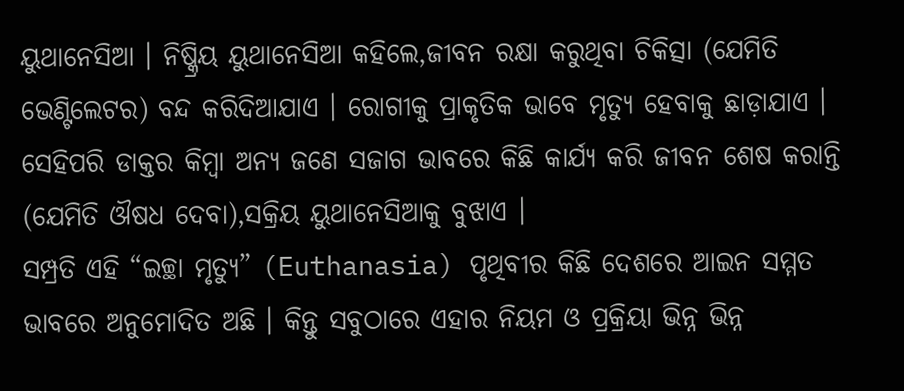ୟୁଥାନେସିଆ । ନିଷ୍କ୍ରିୟ ୟୁଥାନେସିଆ କହିଲେ,ଜୀବନ ରକ୍ଷା କରୁଥିବା ଚିକିତ୍ସା (ଯେମିତି ଭେଣ୍ଟିଲେଟର) ବନ୍ଦ କରିଦିଆଯାଏ । ରୋଗୀକୁ ପ୍ରାକୃତିକ ଭାବେ ମୃତ୍ୟୁ ହେବାକୁ ଛାଡ଼ାଯାଏ । ସେହିପରି ଡାକ୍ତର କିମ୍ବା ଅନ୍ୟ ଜଣେ ସଜାଗ ଭାବରେ କିଛି କାର୍ଯ୍ୟ କରି ଜୀବନ ଶେଷ କରାନ୍ତି (ଯେମିତି ଔଷଧ ଦେବା),ସକ୍ରିୟ ୟୁଥାନେସିଆକୁ ବୁଝାଏ ।
ସମ୍ପ୍ରତି ଏହି “ଇଚ୍ଛା ମୃତ୍ୟୁ” (Euthanasia) ପୃଥିବୀର କିଛି ଦେଶରେ ଆଇନ ସମ୍ମତ ଭାବରେ ଅନୁମୋଦିତ ଅଛି । କିନ୍ତୁ ସବୁଠାରେ ଏହାର ନିୟମ ଓ ପ୍ରକ୍ରିୟା ଭିନ୍ନ ଭିନ୍ନ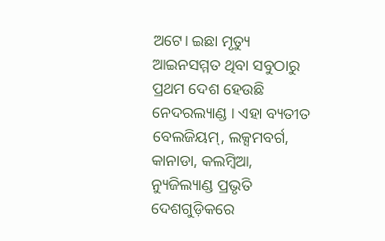ଅଟେ। ଇଛା ମୃତ୍ୟୁ ଆଇନସମ୍ମତ ଥିବା ସବୁଠାରୁ ପ୍ରଥମ ଦେଶ ହେଉଛି ନେଦରଲ୍ୟାଣ୍ଡ । ଏହା ବ୍ୟତୀତ ବେଲଜିୟମ୍, ଲକ୍ସମବର୍ଗ, କାନାଡା, କଲମ୍ବିଆ, ନ୍ୟୁଜିଲ୍ୟାଣ୍ଡ ପ୍ରଭୃତି ଦେଶଗୁଡ଼ିକରେ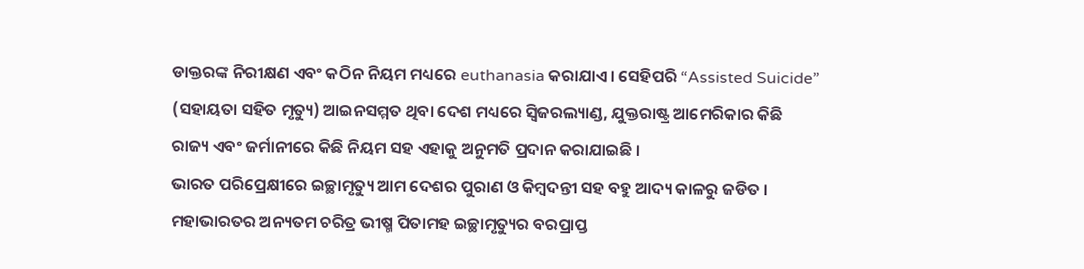ଡାକ୍ତରଙ୍କ ନିରୀକ୍ଷଣ ଏବଂ କଠିନ ନିୟମ ମଧ୍ୟରେ euthanasia କରାଯାଏ। ସେହିପରି “Assisted Suicide” (ସହାୟତା ସହିତ ମୃତ୍ୟୁ) ଆଇନସମ୍ମତ ଥିବା ଦେଶ ମଧ୍ୟରେ ସ୍ୱିଜରଲ୍ୟାଣ୍ଡ, ଯୁକ୍ତରାଷ୍ଟ୍ର ଆମେରିକାର କିଛି ରାଜ୍ୟ ଏବଂ ଜର୍ମାନୀରେ କିଛି ନିୟମ ସହ ଏହାକୁ ଅନୁମତି ପ୍ରଦାନ କରାଯାଇଛି ।
ଭାରତ ପରିପ୍ରେକ୍ଷୀରେ ଇଚ୍ଛାମୃତ୍ୟୁ ଆମ ଦେଶର ପୁରାଣ ଓ କିମ୍ବଦନ୍ତୀ ସହ ବହୁ ଆଦ୍ୟ କାଳରୁ ଜଡିତ । ମହାଭାରତର ଅନ୍ୟତମ ଚରିତ୍ର ଭୀଷ୍ମ ପିତାମହ ଇଚ୍ଛାମୃତ୍ୟୁର ବରପ୍ରାପ୍ତ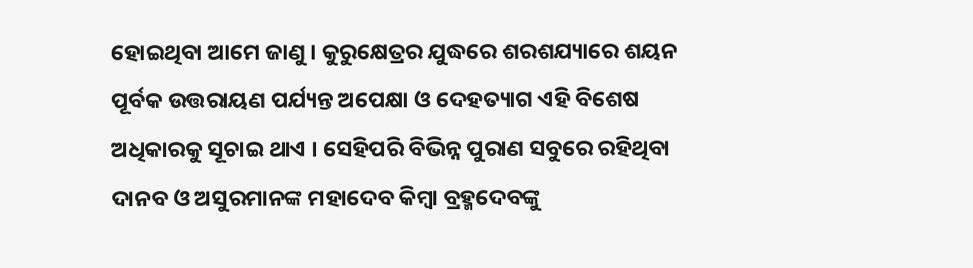ହୋଇଥିବା ଆମେ ଜାଣୁ । କୁରୁକ୍ଷେତ୍ରର ଯୁଦ୍ଧରେ ଶରଶଯ୍ୟାରେ ଶୟନ ପୂର୍ବକ ଉତ୍ତରାୟଣ ପର୍ଯ୍ୟନ୍ତ ଅପେକ୍ଷା ଓ ଦେହତ୍ୟାଗ ଏହି ବିଶେଷ ଅଧିକାରକୁ ସୂଚାଇ ଥାଏ । ସେହିପରି ବିଭିନ୍ନ ପୁରାଣ ସବୁରେ ରହିଥିବା ଦାନବ ଓ ଅସୁରମାନଙ୍କ ମହାଦେବ କିମ୍ବା ବ୍ରହ୍ମଦେବଙ୍କୁ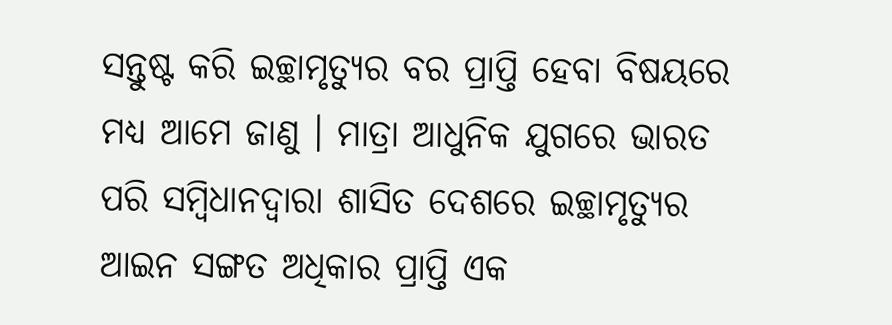ସନ୍ତୁଷ୍ଟ କରି ଇଚ୍ଛାମୃତ୍ୟୁର ବର ପ୍ରାପ୍ତି ହେବା ବିଷୟରେ ମଧ୍ୟ ଆମେ ଜାଣୁ । ମାତ୍ରା ଆଧୁନିକ ଯୁଗରେ ଭାରତ ପରି ସମ୍ବିଧାନଦ୍ୱାରା ଶାସିତ ଦେଶରେ ଇଚ୍ଛାମୃତ୍ୟୁର ଆଇନ ସଙ୍ଗତ ଅଧିକାର ପ୍ରାପ୍ତି ଏକ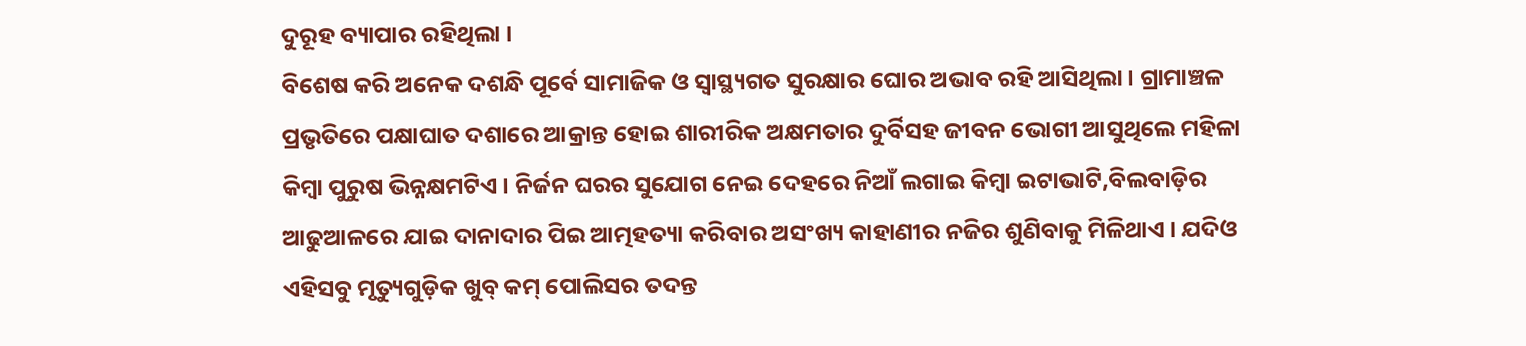ଦୁରୂହ ବ୍ୟାପାର ରହିଥିଲା ।
ବିଶେଷ କରି ଅନେକ ଦଶନ୍ଧି ପୂର୍ବେ ସାମାଜିକ ଓ ସ୍ୱାସ୍ଥ୍ୟଗତ ସୁରକ୍ଷାର ଘୋର ଅଭାବ ରହି ଆସିଥିଲା । ଗ୍ରାମାଞ୍ଚଳ ପ୍ରଭୃତିରେ ପକ୍ଷାଘାତ ଦଶାରେ ଆକ୍ରାନ୍ତ ହୋଇ ଶାରୀରିକ ଅକ୍ଷମତାର ଦୁର୍ବିସହ ଜୀବନ ଭୋଗୀ ଆସୁଥିଲେ ମହିଳା କିମ୍ବା ପୁରୁଷ ଭିନ୍ନକ୍ଷମଟିଏ । ନିର୍ଜନ ଘରର ସୁଯୋଗ ନେଇ ଦେହରେ ନିଆଁ ଲଗାଇ କିମ୍ବା ଇଟାଭାଟି,ବିଲବାଡ଼ିର ଆଢୁଆଳରେ ଯାଇ ଦାନାଦାର ପିଇ ଆତ୍ମହତ୍ୟା କରିବାର ଅସଂଖ୍ୟ କାହାଣୀର ନଜିର ଶୁଣିବାକୁ ମିଳିଥାଏ । ଯଦିଓ ଏହିସବୁ ମୃତ୍ୟୁଗୁଡ଼ିକ ଖୁବ୍ କମ୍ ପୋଲିସର ତଦନ୍ତ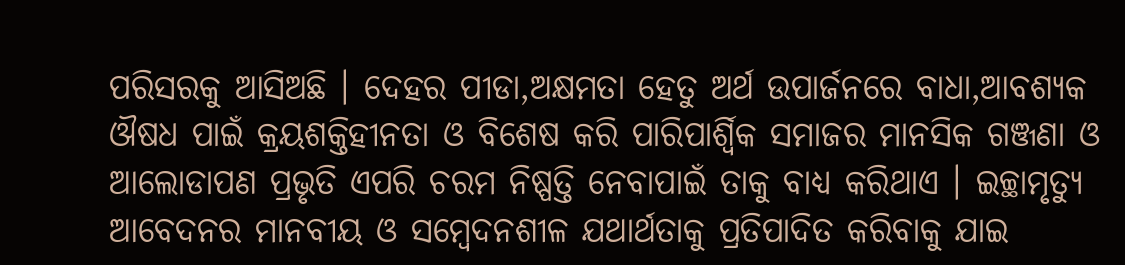ପରିସରକୁ ଆସିଅଛି । ଦେହର ପୀଡା,ଅକ୍ଷମତା ହେତୁ ଅର୍ଥ ଉପାର୍ଜନରେ ବାଧା,ଆବଶ୍ୟକ ଔଷଧ ପାଇଁ କ୍ରୟଶକ୍ତିହୀନତା ଓ ବିଶେଷ କରି ପାରିପାର୍ଶ୍ଵିକ ସମାଜର ମାନସିକ ଗଞ୍ଜଣା ଓ ଆଲୋଡାପଣ ପ୍ରଭୃତି ଏପରି ଚରମ ନିଷ୍ପତ୍ତି ନେବାପାଇଁ ତାକୁ ବାଧ୍ୟ କରିଥାଏ । ଇଚ୍ଛାମୃତ୍ୟୁ ଆବେଦନର ମାନବୀୟ ଓ ସମ୍ବେଦନଶୀଳ ଯଥାର୍ଥତାକୁ ପ୍ରତିପାଦିତ କରିବାକୁ ଯାଇ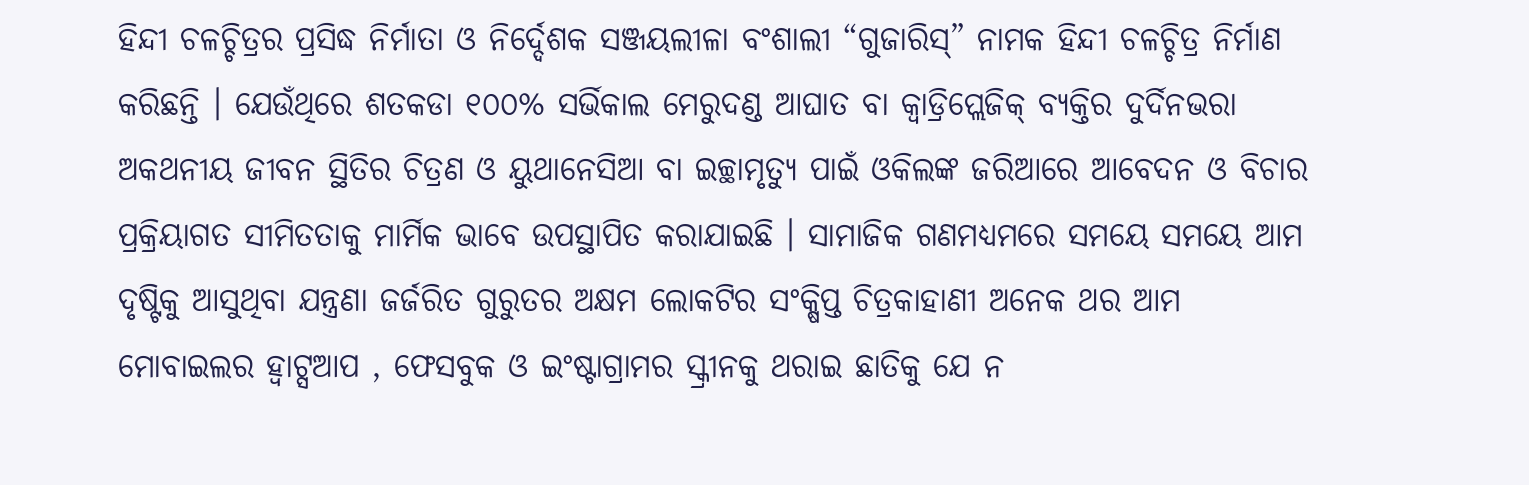ହିନ୍ଦୀ ଚଳଚ୍ଚିତ୍ରର ପ୍ରସିଦ୍ଧ ନିର୍ମାତା ଓ ନିର୍ଦ୍ଦେଶକ ସଞ୍ଜୟଲୀଳା ବଂଶାଲୀ “ଗୁଜାରିସ୍” ନାମକ ହିନ୍ଦୀ ଚଳଚ୍ଚିତ୍ର ନିର୍ମାଣ କରିଛନ୍ତି । ଯେଉଁଥିରେ ଶତକଡା ୧୦୦% ସର୍ଭିକାଲ ମେରୁଦଣ୍ଡ ଆଘାତ ବା କ୍ଵାଡ୍ରିପ୍ଲେଜିକ୍ ବ୍ୟକ୍ତିର ଦୁର୍ଦିନଭରା ଅକଥନୀୟ ଜୀବନ ସ୍ଥିତିର ଚିତ୍ରଣ ଓ ୟୁଥାନେସିଆ ବା ଇଚ୍ଛାମୃତ୍ୟୁ ପାଇଁ ଓକିଲଙ୍କ ଜରିଆରେ ଆବେଦନ ଓ ବିଚାର ପ୍ରକ୍ରିୟାଗତ ସୀମିତତାକୁ ମାର୍ମିକ ଭାବେ ଉପସ୍ଥାପିତ କରାଯାଇଛି । ସାମାଜିକ ଗଣମଧ୍ୟମରେ ସମୟେ ସମୟେ ଆମ ଦୃଷ୍ଟିକୁ ଆସୁଥିବା ଯନ୍ତ୍ରଣା ଜର୍ଜରିତ ଗୁରୁତର ଅକ୍ଷମ ଲୋକଟିର ସଂକ୍ଷିପ୍ତ ଚିତ୍ରକାହାଣୀ ଅନେକ ଥର ଆମ ମୋବାଇଲର ହ୍ଵାଟ୍ସଆପ , ଫେସବୁକ ଓ ଇଂଷ୍ଟାଗ୍ରାମର ସ୍କ୍ରୀନକୁ ଥରାଇ ଛାତିକୁ ଯେ ନ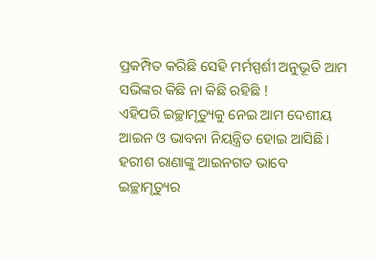ପ୍ରକମ୍ପିତ କରିଛି ସେହି ମର୍ମସ୍ପର୍ଶୀ ଅନୁଭୂତି ଆମ ସଭିଙ୍କର କିଛି ନା କିଛି ରହିଛି !
ଏହିପରି ଇଚ୍ଛାମୃତ୍ୟୁକୁ ନେଇ ଆମ ଦେଶୀୟ ଆଇନ ଓ ଭାବନା ନିୟନ୍ତ୍ରିତ ହୋଇ ଆସିଛି । ହରୀଶ ରାଣାଙ୍କୁ ଆଇନଗତ ଭାବେ ଇଚ୍ଛାମୃତ୍ୟୁର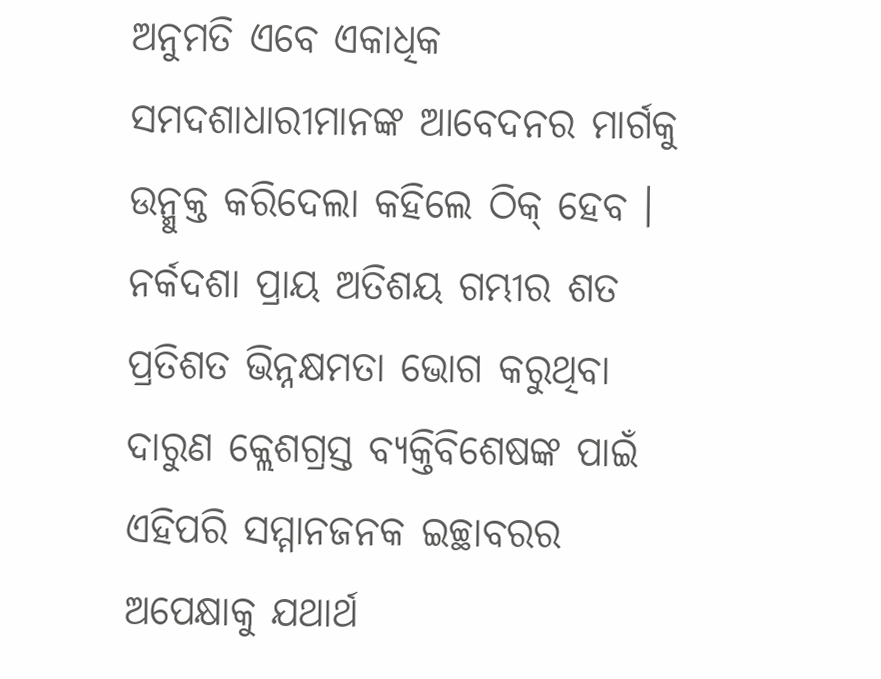ଅନୁମତି ଏବେ ଏକାଧିକ ସମଦଶାଧାରୀମାନଙ୍କ ଆବେଦନର ମାର୍ଗକୁ ଉନ୍ମୁକ୍ତ କରିଦେଲା କହିଲେ ଠିକ୍ ହେବ । ନର୍କଦଶା ପ୍ରାୟ ଅତିଶୟ ଗମ୍ଭୀର ଶତ ପ୍ରତିଶତ ଭିନ୍ନକ୍ଷମତା ଭୋଗ କରୁଥିବା ଦାରୁଣ କ୍ଲେଶଗ୍ରସ୍ତ ବ୍ୟକ୍ତିବିଶେଷଙ୍କ ପାଇଁ ଏହିପରି ସମ୍ମାନଜନକ ଇଚ୍ଛାବରର ଅପେକ୍ଷାକୁ ଯଥାର୍ଥ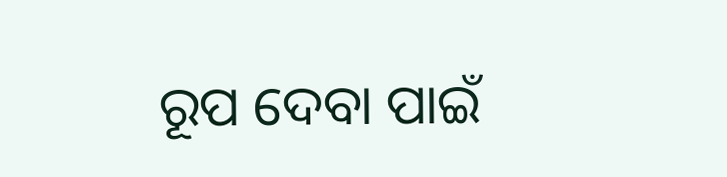ରୂପ ଦେବା ପାଇଁ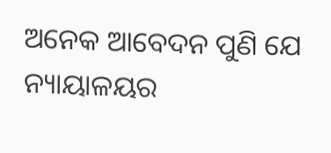ଅନେକ ଆବେଦନ ପୁଣି ଯେ ନ୍ୟାୟାଳୟର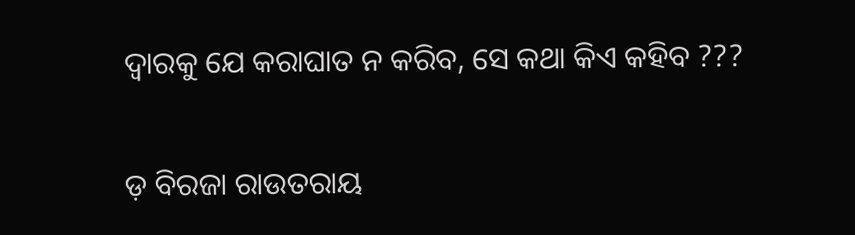ଦ୍ଵାରକୁ ଯେ କରାଘାତ ନ କରିବ, ସେ କଥା କିଏ କହିବ ???

ଡ଼ ବିରଜା ରାଉତରାୟ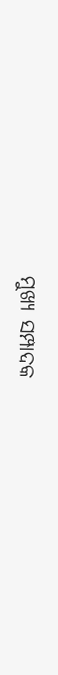ମୁଖ୍ୟ ସମ୍ପାଦକ